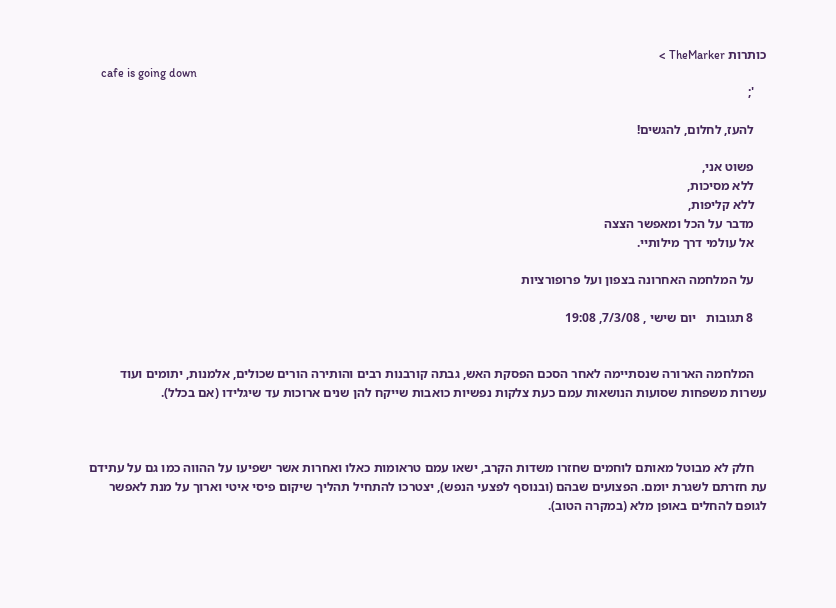כותרות TheMarker >
    cafe is going down
    ';

    להעז, לחלום, להגשים!

    פשוט אני,
    ללא מסיכות,
    ללא קליפות,
    מדבר על הכל ומאפשר הצצה
    אל עולמי דרך מילותיי.

    על המלחמה האחרונה בצפון ועל פרופורציות

    8 תגובות   יום שישי , 7/3/08, 19:08


    המלחמה הארורה שנסתיימה לאחר הסכם הפסקת האש, גבתה קורבנות רבים והותירה הורים שכולים, אלמנות, יתומים ועוד עשרות משפחות שסועות הנושאות עמם כעת צלקות נפשיות כואבות שייקח להן שנים ארוכות עד שיגלידו (אם בכלל).



    חלק לא מבוטל מאותם לוחמים שחזרו משדות הקרב, ישאו עמם טראומות כאלו ואחרות אשר ישפיעו על ההווה כמו גם על עתידם עת חזרתם לשגרת יומם. הפצועים שבהם (ובנוסף לפצעי הנפש), יצטרכו להתחיל תהליך שיקום פיסי איטי וארוך על מנת לאפשר לגופם להחלים באופן מלא (במקרה הטוב).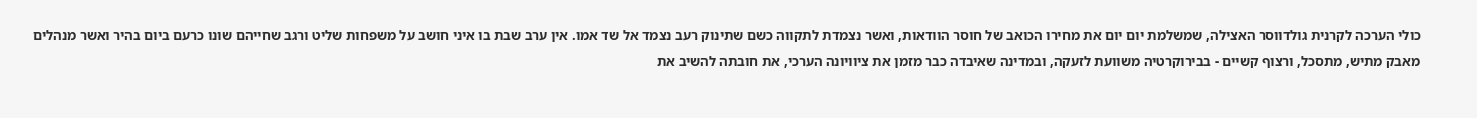כולי הערכה לקרנית גולדווסר האצילה, שמשלמת יום יום את מחירו הכואב של חוסר הוודאות, ואשר נצמדת לתקווה כשם שתינוק רעב נצמד אל שד אמו. אין ערב שבת בו איני חושב על משפחות שליט ורגב שחייהם שונו כרעם ביום בהיר ואשר מנהלים מאבק מתיש, מתסכל, ורצוף קשיים - בבירוקרטיה משוועת לזעקה, ובמדינה שאיבדה כבר מזמן את ציוויונה הערכי, את חובתה להשיב את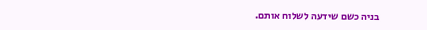בניה כשם שידעה לשלוח אותם.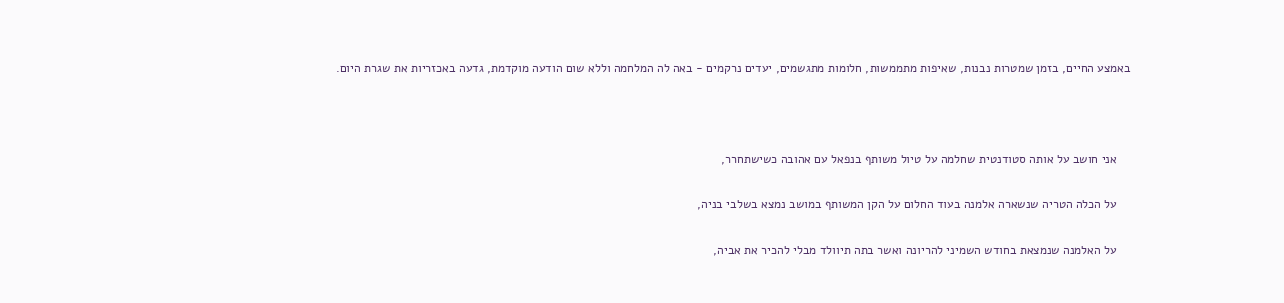באמצע החיים, בזמן שמטרות נבנות, שאיפות מתממשות, חלומות מתגשמים, יעדים נרקמים - באה לה המלחמה וללא שום הודעה מוקדמת, גדעה באכזריות את שגרת היום.



    אני חושב על אותה סטודנטית שחלמה על טיול משותף בנפאל עם אהובה כשישתחרר,

    על הכלה הטריה שנשארה אלמנה בעוד החלום על הקן המשותף במושב נמצא בשלבי בניה,

    על האלמנה שנמצאת בחודש השמיני להריונה ואשר בתה תיוולד מבלי להכיר את אביה,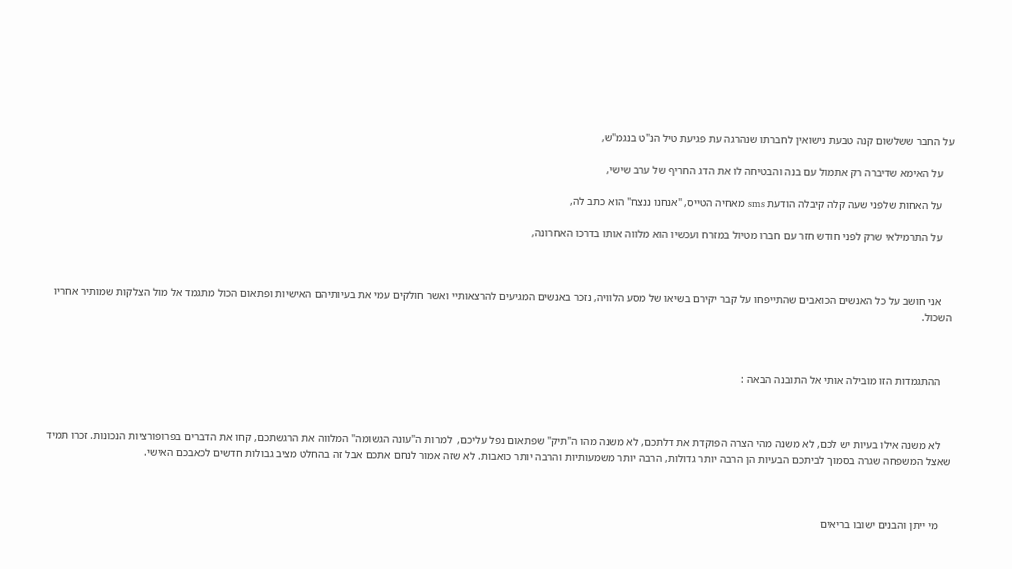על החבר ששלשום קנה טבעת נישואין לחברתו שנהרגה עת פגיעת טיל הנ"ט בנגמ"ש,

    על האימא שדיברה רק אתמול עם בנה והבטיחה לו את הדג החריף של ערב שישי,

    על האחות שלפני שעה קלה קיבלה הודעת sms מאחיה הטייס, "אנחנו ננצח" הוא כתב לה,

    על התרמילאי שרק לפני חודש חזר עם חברו מטיול במזרח ועכשיו הוא מלווה אותו בדרכו האחרונה,



    אני חושב על כל האנשים הכואבים שהתייפחו על קבר יקירם בשיאו של מסע הלוויה, נזכר באנשים המגיעים להרצאותיי ואשר חולקים עמי את בעיותיהם האישיות ופתאום הכול מתגמד אל מול הצלקות שמותיר אחריו השכול.



    ההתגמדות הזו מובילה אותי אל התובנה הבאה :



    לא משנה אילו בעיות יש לכם, לא משנה מהי הצרה הפוקדת את דלתכם, לא משנה מהו ה"תיק" שפתאום נפל עליכם,  למרות ה"עונה הגשומה" המלווה את הרגשתכם, קחו את הדברים בפרופורציות הנכונות. זכרו תמיד שאצל המשפחה שגרה בסמוך לביתכם הבעיות הן הרבה יותר גדולות, הרבה יותר משמעותיות והרבה יותר כואבות. לא שזה אמור לנחם אתכם אבל זה בהחלט מציב גבולות חדשים לכאבכם האישי.



    מי ייתן והבנים ישובו בריאים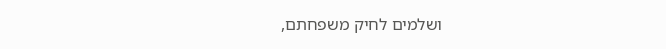ושלמים לחיק משפחתם,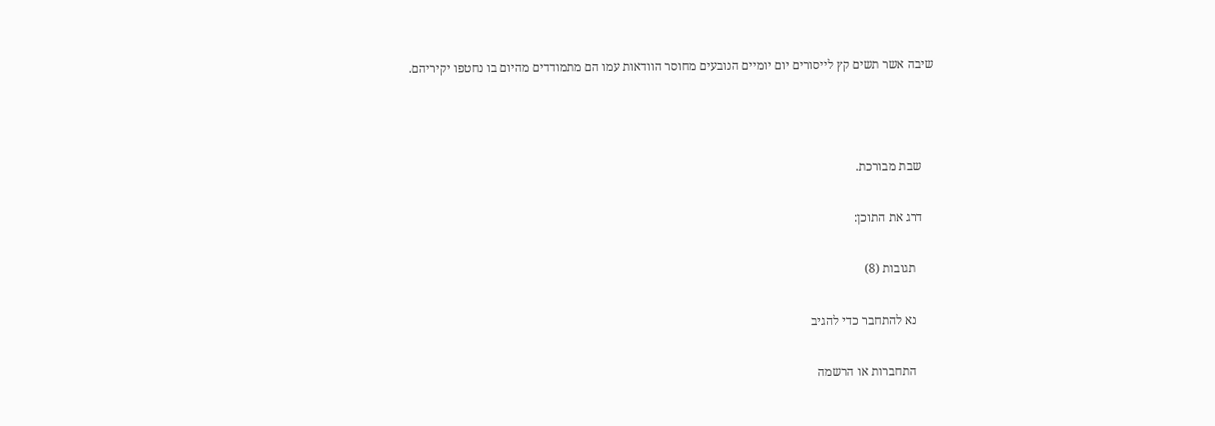שיבה אשר תשים קץ לייסורים יום יומיים הנובעים מחוסר הוודאות עמו הם מתמודדים מהיום בו נחטפו יקיריהם.



    שבת מבורכת.

    דרג את התוכן:

      תגובות (8)

      נא להתחבר כדי להגיב

      התחברות או הרשמה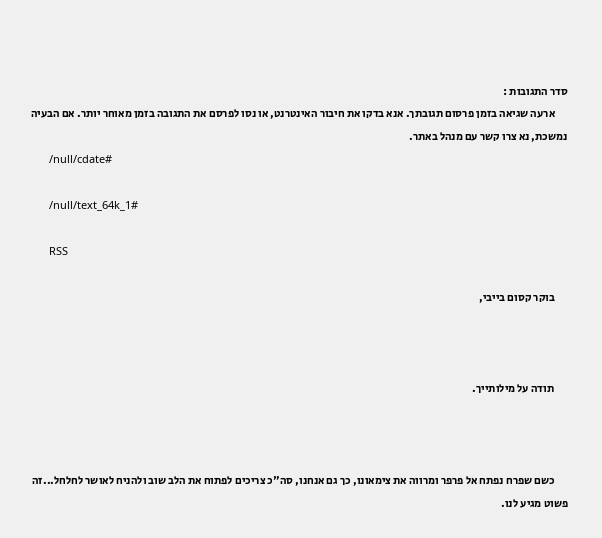סדר התגובות :
      ארעה שגיאה בזמן פרסום תגובתך. אנא בדקו את חיבור האינטרנט, או נסו לפרסם את התגובה בזמן מאוחר יותר. אם הבעיה נמשכת, נא צרו קשר עם מנהל באתר.
      /null/cdate#

      /null/text_64k_1#

      RSS

      בוקר קסום בייבי,



      תודה על מילותייך.



      כשם שפרח נפתח אל פרפר ומרווה את צימאונו, כך גם אנחנו, סה"כ צריכים לפתוח את הלב שוב ולהניח לאושר לחלחל...זה פשוט מגיע לנו.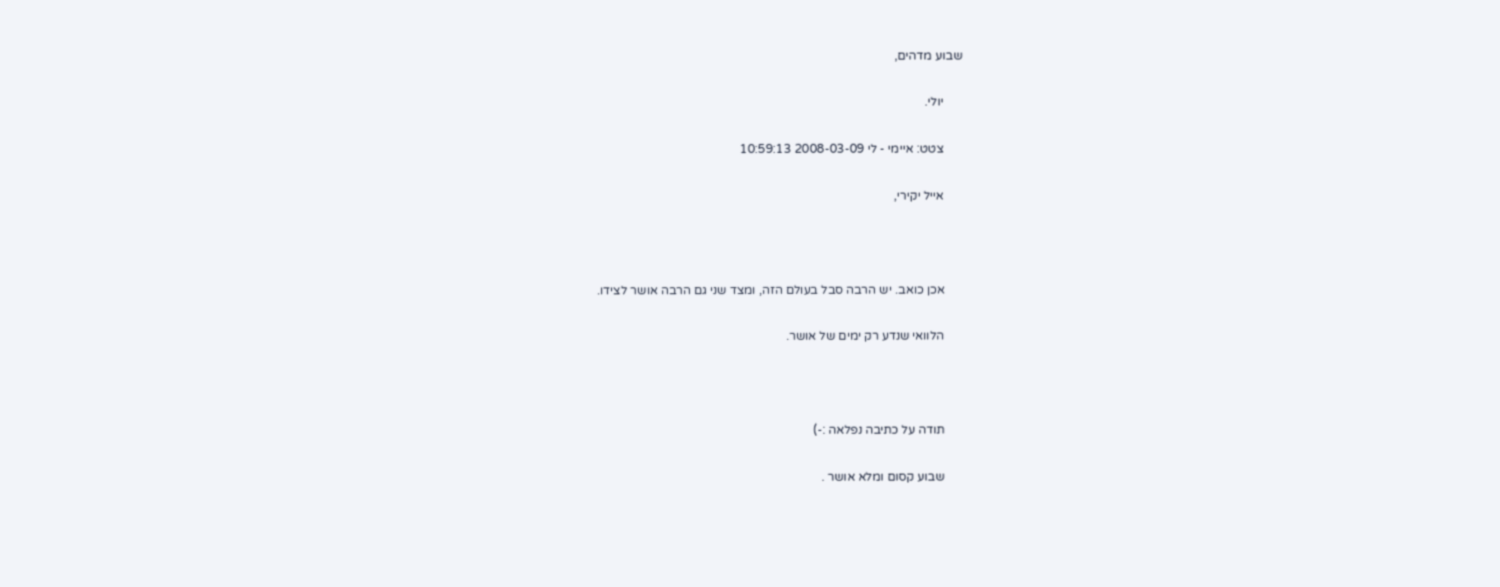שבוע מדהים,

      יולי.

      צטט: איימי - לי 2008-03-09 10:59:13

      אייל יקירי,



      אכן כואב. יש הרבה סבל בעולם הזה, ומצד שני גם הרבה אושר לצידו.

      הלוואי שנדע רק ימים של אושר.



      תודה על כתיבה נפלאה :-)

      שבוע קסום ומלא אושר .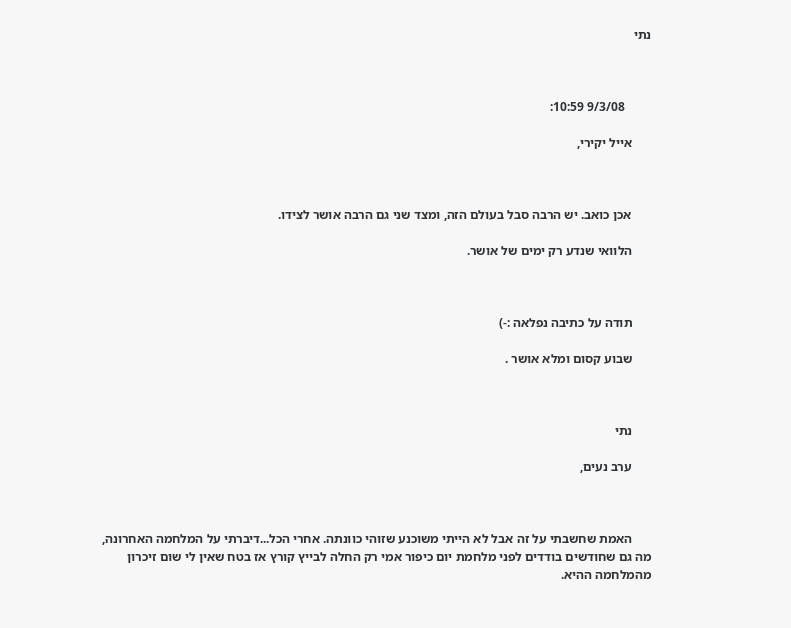נתי



        9/3/08 10:59:

      אייל יקירי,



      אכן כואב. יש הרבה סבל בעולם הזה, ומצד שני גם הרבה אושר לצידו.

      הלוואי שנדע רק ימים של אושר.



      תודה על כתיבה נפלאה :-)

      שבוע קסום ומלא אושר .



      נתי

      ערב נעים,



      האמת שחשבתי על זה אבל לא הייתי משוכנע שזוהי כוונתה. אחרי הכל...דיברתי על המלחמה האחרונה, מה גם שחודשים בודדים לפני מלחמת יום כיפור אמי רק החלה לבייץ קורץ אז בטח שאין לי שום זיכרון מהמלחמה ההיא.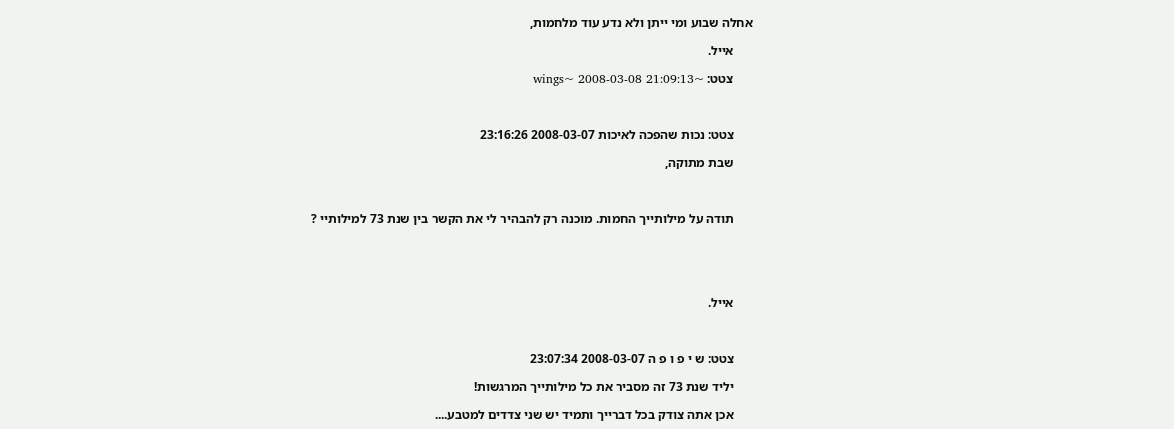אחלה שבוע ומי ייתן ולא נדע עוד מלחמות,

      אייל.

      צטט: ~wings~ 2008-03-08 21:09:13



      צטט: נכות שהפכה לאיכות 2008-03-07 23:16:26

      שבת מתוקה,



      תודה על מילותייך החמות. מוכנה רק להבהיר לי את הקשר בין שנת 73 למילותיי ?





      אייל.



      צטט: ש י פ ו פ ה 2008-03-07 23:07:34

      יליד שנת 73 זה מסביר את כל מילותייך המרגשות!

      אכן אתה צודק בכל דברייך ותמיד יש שני צדדים למטבע....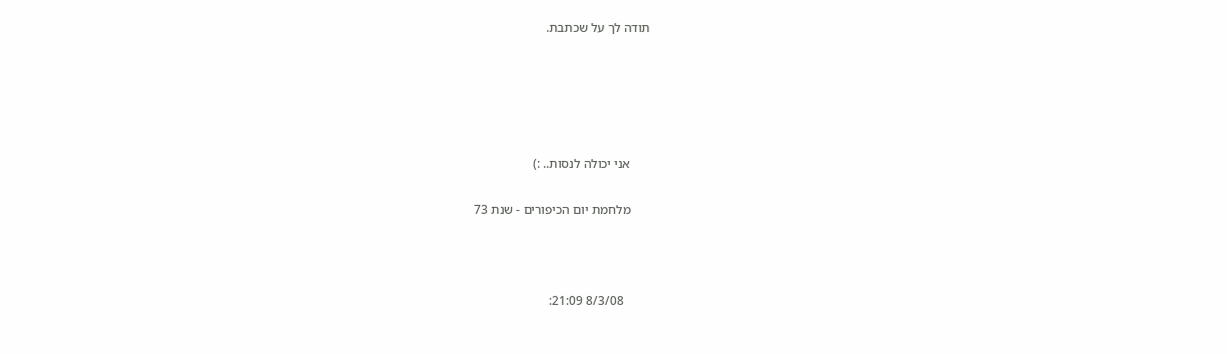תודה לך על שכתבת.





      אני יכולה לנסות.. :)

      מלחמת יום הכיפורים - שנת 73



        8/3/08 21:09: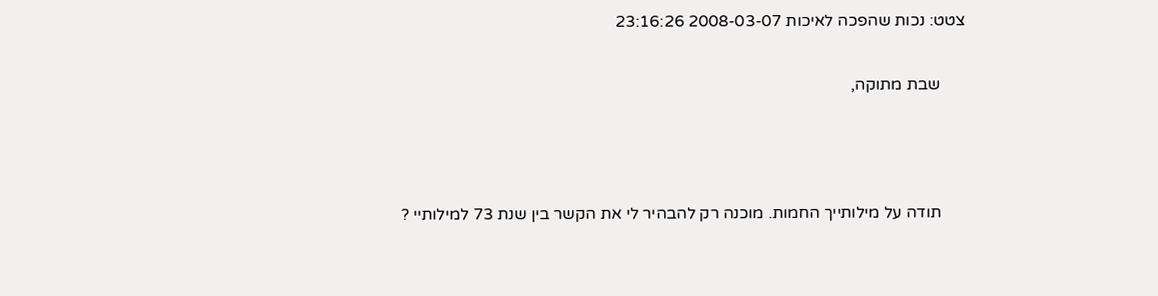צטט: נכות שהפכה לאיכות 2008-03-07 23:16:26

      שבת מתוקה,



      תודה על מילותייך החמות. מוכנה רק להבהיר לי את הקשר בין שנת 73 למילותיי ?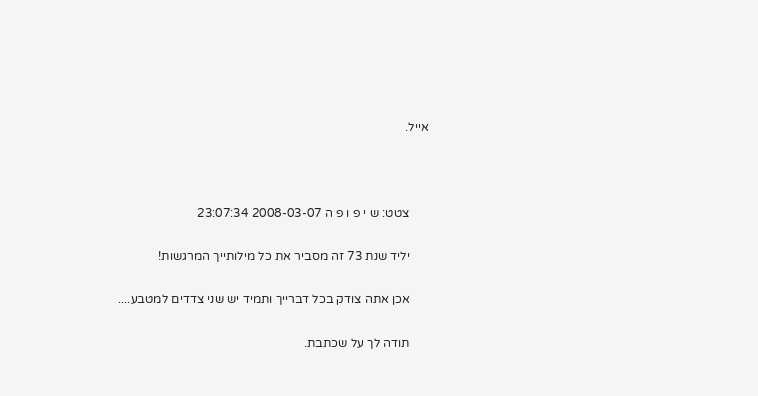אייל.



      צטט: ש י פ ו פ ה 2008-03-07 23:07:34

      יליד שנת 73 זה מסביר את כל מילותייך המרגשות!

      אכן אתה צודק בכל דברייך ותמיד יש שני צדדים למטבע....

      תודה לך על שכתבת.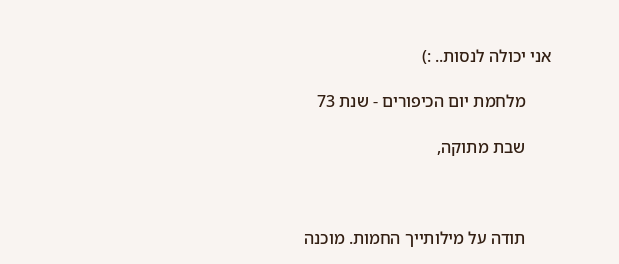אני יכולה לנסות.. :)

      מלחמת יום הכיפורים - שנת 73

      שבת מתוקה,



      תודה על מילותייך החמות. מוכנה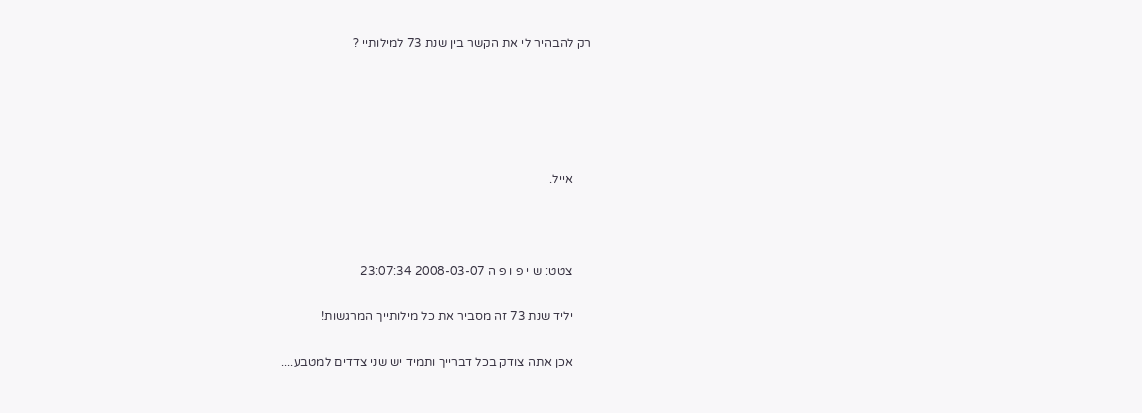רק להבהיר לי את הקשר בין שנת 73 למילותיי ?





      אייל.



      צטט: ש י פ ו פ ה 2008-03-07 23:07:34

      יליד שנת 73 זה מסביר את כל מילותייך המרגשות!

      אכן אתה צודק בכל דברייך ותמיד יש שני צדדים למטבע....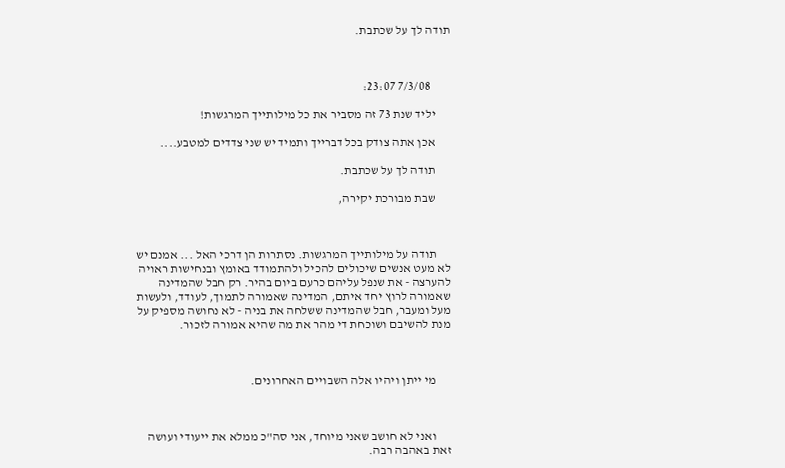תודה לך על שכתבת.



        7/3/08 23:07:

      יליד שנת 73 זה מסביר את כל מילותייך המרגשות!

      אכן אתה צודק בכל דברייך ותמיד יש שני צדדים למטבע....

      תודה לך על שכתבת.

      שבת מבורכת יקירה,



      תודה על מילותייך המרגשות. נסתרות הן דרכי האל ... אמנם יש לא מעט אנשים שיכולים להכיל ולהתמודד באומץ ובנחישות ראויה להערצה - את שנפל עליהם כרעם ביום בהיר. רק חבל שהמדינה שאמורה לרוץ יחד איתם, המדינה שאמורה לתמוך, לעודד, ולעשות מעל ומעבר, חבל שהמדינה ששלחה את בניה - לא נחושה מספיק על מנת להשיבם ושוכחת די מהר את מה שהיא אמורה לזכור.



      מי ייתן ויהיו אלה השבויים האחרונים.



      ואני לא חושב שאני מיוחד, אני סה"כ ממלא את ייעודי ועושה זאת באהבה רבה.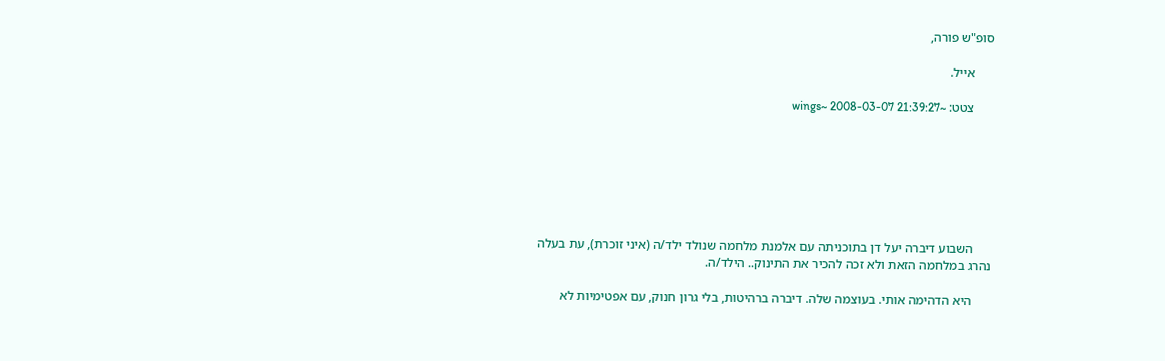סופ"ש פורה,

      אייל.

      צטט: ~wings~ 2008-03-07 21:39:27







      השבוע דיברה יעל דן בתוכניתה עם אלמנת מלחמה שנולד ילד/ה (איני זוכרת), עת בעלה נהרג במלחמה הזאת ולא זכה להכיר את התינוק.. הילד/ה.

      היא הדהימה אותי. בעוצמה שלה. דיברה ברהיטות, בלי גרון חנוק, עם אפטימיות לא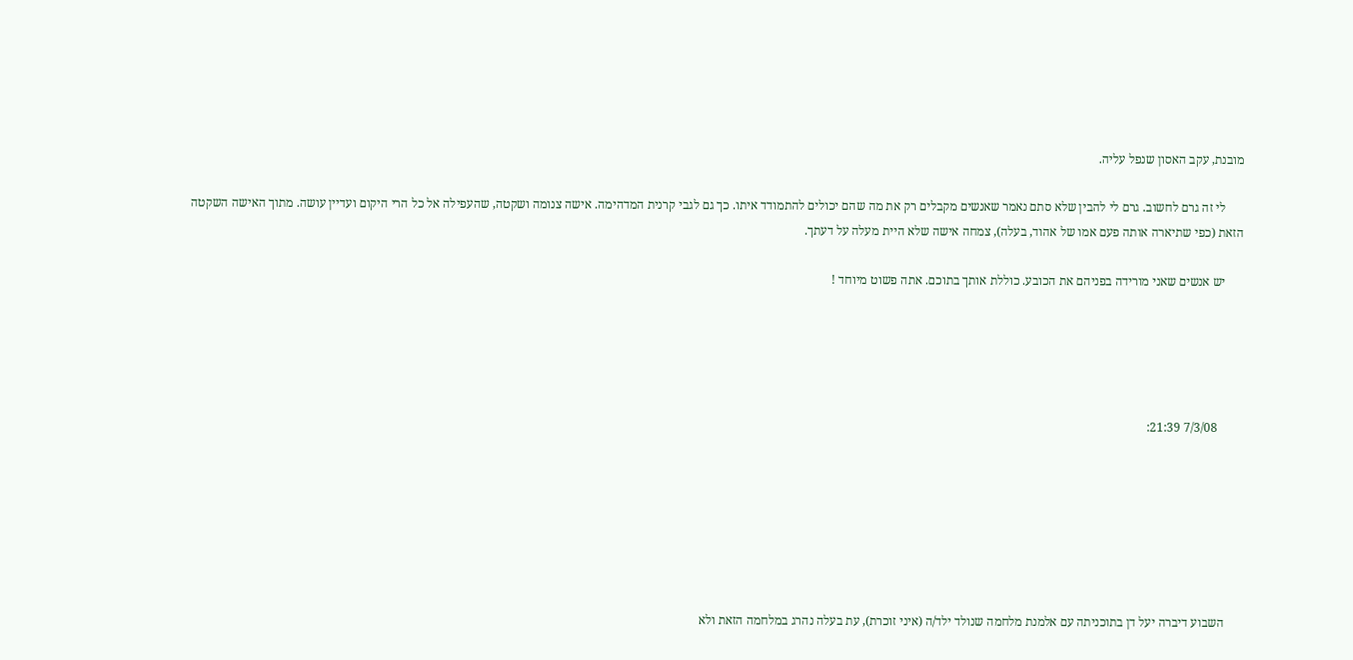מובנת, עקב האסון שנפל עליה.

      לי זה גרם לחשוב. גרם לי להבין שלא סתם נאמר שאנשים מקבלים רק את מה שהם יכולים להתמודד איתו. כך גם לגבי קרנית המדהימה. אישה צנומה ושקטה, שהעפילה אל כל הרי היקום ועדיין עושה. מתוך האישה השקטה הזאת (כפי שתיארה אותה פעם אמו של אהוד, בעלה), צמחה אישה שלא היית מעלה על דעתך.

      יש אנשים שאני מורידה בפניהם את הכובע. כוללת אותך בתוכם. אתה פשוט מיוחד !





        7/3/08 21:39:







      השבוע דיברה יעל דן בתוכניתה עם אלמנת מלחמה שנולד ילד/ה (איני זוכרת), עת בעלה נהרג במלחמה הזאת ולא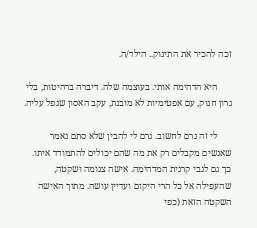זכה להכיר את התינוק.. הילד/ה.

      היא הדהימה אותי. בעוצמה שלה. דיברה ברהיטות, בלי גרון חנוק, עם אפטימיות לא מובנת, עקב האסון שנפל עליה.

      לי זה גרם לחשוב. גרם לי להבין שלא סתם נאמר שאנשים מקבלים רק את מה שהם יכולים להתמודד איתו. כך גם לגבי קרנית המדהימה. אישה צנומה ושקטה, שהעפילה אל כל הרי היקום ועדיין עושה. מתוך האישה השקטה הזאת (כפי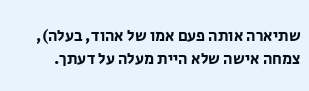שתיארה אותה פעם אמו של אהוד, בעלה), צמחה אישה שלא היית מעלה על דעתך.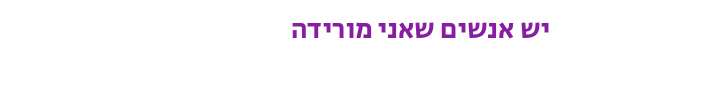יש אנשים שאני מורידה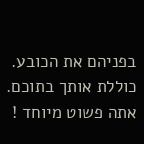בפניהם את הכובע. כוללת אותך בתוכם. אתה פשוט מיוחד !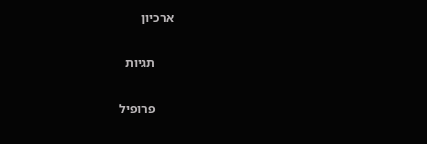ארכיון

      תגיות

      פרופיל